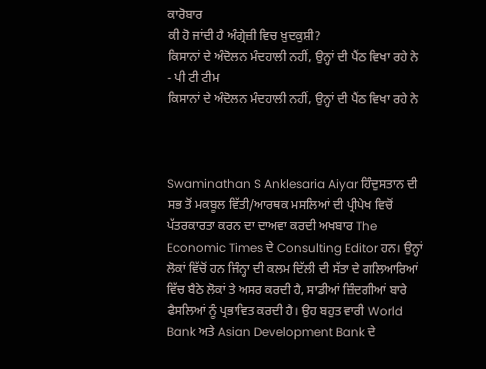ਕਾਰੋਬਾਰ
ਕੀ ਹੋ ਜਾਂਦੀ ਹੈ ਅੰਗ੍ਰੇਜ਼ੀ ਵਿਚ ਖ਼ੁਦਕੁਸ਼ੀ?
ਕਿਸਾਨਾਂ ਦੇ ਅੰਦੋਲਨ ਮੰਦਹਾਲੀ ਨਹੀਂ, ਉਨ੍ਹਾਂ ਦੀ ਪੈਂਠ ਵਿਖਾ ਰਹੇ ਨੇ
- ਪੀ ਟੀ ਟੀਮ
ਕਿਸਾਨਾਂ ਦੇ ਅੰਦੋਲਨ ਮੰਦਹਾਲੀ ਨਹੀਂ, ਉਨ੍ਹਾਂ ਦੀ ਪੈਂਠ ਵਿਖਾ ਰਹੇ ਨੇ



Swaminathan S Anklesaria Aiyar ਹਿੰਦੁਸਤਾਨ ਦੀ ਸਭ ਤੋਂ ਮਕਬੂਲ ਵਿੱਤੀ/ਆਰਥਕ ਮਸਲਿਆਂ ਦੀ ਪ੍ਰੀਪੇਖ ਵਿਚੋਂ ਪੱਤਰਕਾਰਤਾ ਕਰਨ ਦਾ ਦਾਅਵਾ ਕਰਦੀ ਅਖਬਾਰ The Economic Times ਦੇ Consulting Editor ਹਨ। ਉਨ੍ਹਾਂ ਲੋਕਾਂ ਵਿੱਚੋਂ ਹਨ ਜਿੰਨ੍ਹਾ ਦੀ ਕਲਮ ਦਿੱਲੀ ਦੀ ਸੱਤਾ ਦੇ ਗਲਿਆਰਿਆਂ ਵਿੱਚ ਬੈਠੇ ਲੋਕਾਂ ਤੇ ਅਸਰ ਕਰਦੀ ਹੈ, ਸਾਡੀਆਂ ਜ਼ਿੰਦਗੀਆਂ ਬਾਰੇ ਫੈਸਲਿਆਂ ਨੂੰ ਪ੍ਰਭਾਵਿਤ ਕਰਦੀ ਹੈ। ਉਹ ਬਹੁਤ ਵਾਰੀ World Bank ਅਤੇ Asian Development Bank ਦੇ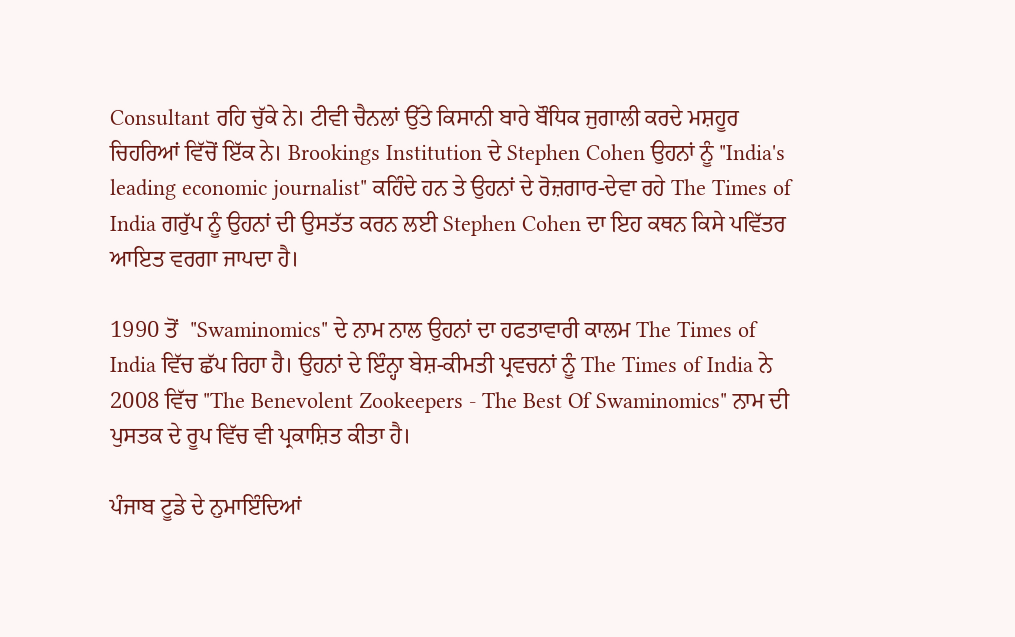Consultant ਰਹਿ ਚੁੱਕੇ ਨੇ। ਟੀਵੀ ਚੈਨਲਾਂ ਉੱਤੇ ਕਿਸਾਨੀ ਬਾਰੇ ਬੌਧਿਕ ਜੁਗਾਲੀ ਕਰਦੇ ਮਸ਼ਹੂਰ ਚਿਹਰਿਆਂ ਵਿੱਚੋਂ ਇੱਕ ਨੇ। Brookings Institution ਦੇ Stephen Cohen ਉਹਨਾਂ ਨੂੰ "India's leading economic journalist" ਕਹਿੰਦੇ ਹਨ ਤੇ ਉਹਨਾਂ ਦੇ ਰੋਜ਼ਗਾਰ-ਦੇਵਾ ਰਹੇ The Times of India ਗਰੁੱਪ ਨੂੰ ਉਹਨਾਂ ਦੀ ਉਸਤੱਤ ਕਰਨ ਲਈ Stephen Cohen ਦਾ ਇਹ ਕਥਨ ਕਿਸੇ ਪਵਿੱਤਰ ਆਇਤ ਵਰਗਾ ਜਾਪਦਾ ਹੈ।

1990 ਤੋਂ  "Swaminomics" ਦੇ ਨਾਮ ਨਾਲ ਉਹਨਾਂ ਦਾ ਹਫਤਾਵਾਰੀ ਕਾਲਮ The Times of India ਵਿੱਚ ਛੱਪ ਰਿਹਾ ਹੈ। ਉਹਨਾਂ ਦੇ ਇੰਨ੍ਹਾ ਬੇਸ਼-ਕੀਮਤੀ ਪ੍ਰਵਚਨਾਂ ਨੂੰ The Times of India ਨੇ 2008 ਵਿੱਚ "The Benevolent Zookeepers - The Best Of Swaminomics" ਨਾਮ ਦੀ ਪੁਸਤਕ ਦੇ ਰੂਪ ਵਿੱਚ ਵੀ ਪ੍ਰਕਾਸ਼ਿਤ ਕੀਤਾ ਹੈ।

ਪੰਜਾਬ ਟੂਡੇ ਦੇ ਨੁਮਾਇੰਦਿਆਂ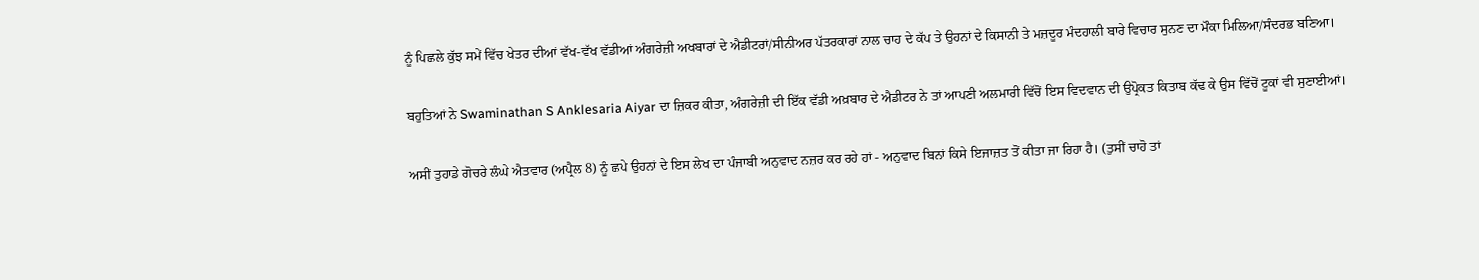ਨੂੰ ਪਿਛਲੇ ਕੁੱਝ ਸਮੇਂ ਵਿੱਚ ਖੇਤਰ ਦੀਆਂ ਵੱਖ-ਵੱਖ ਵੱਡੀਆਂ ਅੰਗਰੇਜ਼ੀ ਅਖਬਾਰਾਂ ਦੇ ਐਡੀਟਰਾਂ/ਸੀਨੀਅਰ ਪੱਤਰਕਾਰਾਂ ਨਾਲ ਚਾਹ ਦੇ ਕੱਪ ਤੇ ਉਹਨਾਂ ਦੇ ਕਿਸਾਨੀ ਤੇ ਮਜ਼ਦੂਰ ਮੰਦਹਾਲੀ ਬਾਰੇ ਵਿਚਾਰ ਸੁਨਣ ਦਾ ਮੌਕਾ ਮਿਲਿਆ/ਸੰਦਰਭ ਬਣਿਆ।

ਬਹੁਤਿਆਂ ਨੇ Swaminathan S Anklesaria Aiyar ਦਾ ਜ਼ਿਕਰ ਕੀਤਾ, ਅੰਗਰੇਜ਼ੀ ਦੀ ਇੱਕ ਵੱਡੀ ਅਖ਼ਬਾਰ ਦੇ ਐਡੀਟਰ ਨੇ ਤਾਂ ਆਪਣੀ ਅਲਮਾਰੀ ਵਿੱਚੋਂ ਇਸ ਵਿਦਵਾਨ ਦੀ ਉਪ੍ਰੋਕਤ ਕਿਤਾਬ ਕੱਢ ਕੇ ਉਸ ਵਿੱਚੋਂ ਟੂਕਾਂ ਵੀ ਸੁਣਾਈਆਂ।

ਅਸੀਂ ਤੁਹਾਡੇ ਗੋਚਰੇ ਲੰਘੇ ਐਤਵਾਰ (ਅਪ੍ਰੈਲ 8) ਨੂੰ ਛਪੇ ਉਹਨਾਂ ਦੇ ਇਸ ਲੇਖ ਦਾ ਪੰਜਾਬੀ ਅਨੁਵਾਦ ਨਜ਼ਰ ਕਰ ਰਹੇ ਹਾਂ - ਅਨੁਵਾਦ ਬਿਨਾਂ ਕਿਸੇ ਇਜਾਜ਼ਤ ਤੋਂ ਕੀਤਾ ਜਾ ਰਿਹਾ ਹੈ। (ਤੁਸੀਂ ਚਾਹੋ ਤਾਂ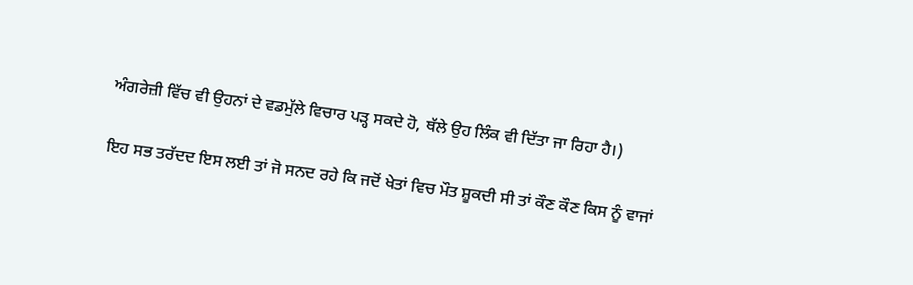ਅੰਗਰੇਜ਼ੀ ਵਿੱਚ ਵੀ ਉਹਨਾਂ ਦੇ ਵਡਮੁੱਲੇ ਵਿਚਾਰ ਪੜ੍ਹ ਸਕਦੇ ਹੋ, ਥੱਲੇ ਉਹ ਲਿੰਕ ਵੀ ਦਿੱਤਾ ਜਾ ਰਿਹਾ ਹੈ।)

ਇਹ ਸਭ ਤਰੱਦਦ ਇਸ ਲਈ ਤਾਂ ਜੋ ਸਨਦ ਰਹੇ ਕਿ ਜਦੋਂ ਖੇਤਾਂ ਵਿਚ ਮੌਤ ਸ਼ੂਕਦੀ ਸੀ ਤਾਂ ਕੌਣ ਕੌਣ ਕਿਸ ਨੂੰ ਵਾਜਾਂ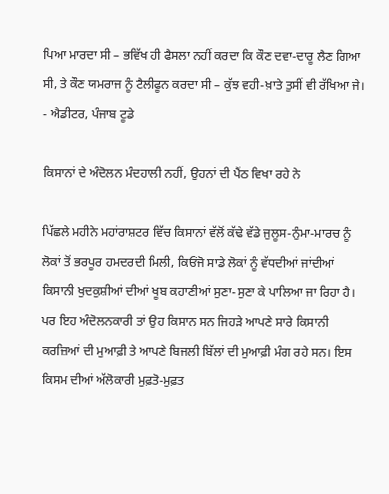ਪਿਆ ਮਾਰਦਾ ਸੀ – ਭਵਿੱਖ ਹੀ ਫੈਸਲਾ ਨਹੀਂ ਕਰਦਾ ਕਿ ਕੌਣ ਦਵਾ-ਦਾਰੂ ਲੈਣ ਗਿਆ ਸੀ, ਤੇ ਕੌਣ ਯਮਰਾਜ ਨੂੰ ਟੈਲੀਫੂਨ ਕਰਦਾ ਸੀ – ਕੁੱਝ ਵਹੀ-ਖ਼ਾਤੇ ਤੁਸੀਂ ਵੀ ਰੱਖਿਆ ਜੇ।
- ਐਡੀਟਰ, ਪੰਜਾਬ ਟੂਡੇ

ਕਿਸਾਨਾਂ ਦੇ ਅੰਦੋਲਨ ਮੰਦਹਾਲੀ ਨਹੀਂ, ਉਹਨਾਂ ਦੀ ਪੈਂਠ ਵਿਖਾ ਰਹੇ ਨੇ

ਪਿੱਛਲੇ ਮਹੀਨੇ ਮਹਾਂਰਾਸ਼ਟਰ ਵਿੱਚ ਕਿਸਾਨਾਂ ਵੱਲੋਂ ਕੱਢੇ ਵੱਡੇ ਜੁਲੂਸ-ਨੁੰਮਾ-ਮਾਰਚ ਨੂੰ ਲੋਕਾਂ ਤੋਂ ਭਰਪੂਰ ਹਮਦਰਦੀ ਮਿਲੀ, ਕਿਓਂਜੋ ਸਾਡੇ ਲੋਕਾਂ ਨੂੰ ਵੱਧਦੀਆਂ ਜਾਂਦੀਆਂ ਕਿਸਾਨੀ ਖੁਦਕੁਸ਼ੀਆਂ ਦੀਆਂ ਖੂਬ ਕਹਾਣੀਆਂ ਸੁਣਾ-ਸੁਣਾ ਕੇ ਪਾਲਿਆ ਜਾ ਰਿਹਾ ਹੈ। ਪਰ ਇਹ ਅੰਦੋਲਨਕਾਰੀ ਤਾਂ ਉਹ ਕਿਸਾਨ ਸਨ ਜਿਹੜੇ ਆਪਣੇ ਸਾਰੇ ਕਿਸਾਨੀ ਕਰਜ਼ਿਆਂ ਦੀ ਮੁਆਫ਼ੀ ਤੇ ਆਪਣੇ ਬਿਜਲੀ ਬਿੱਲਾਂ ਦੀ ਮੁਆਫ਼ੀ ਮੰਗ ਰਹੇ ਸਨ। ਇਸ ਕਿਸਮ ਦੀਆਂ ਅੱਲੋਕਾਰੀ ਮੁਫ਼ਤੋ-ਮੁਫ਼ਤ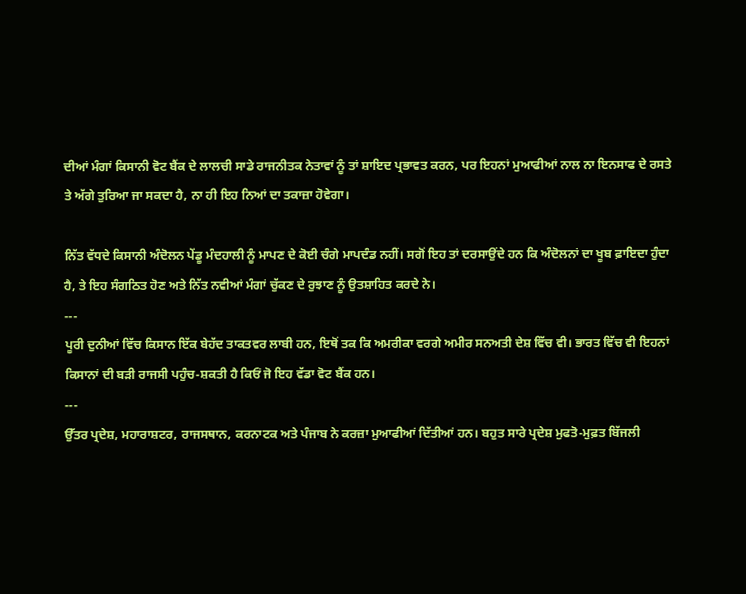ਦੀਆਂ ਮੰਗਾਂ ਕਿਸਾਨੀ ਵੋਟ ਬੈਂਕ ਦੇ ਲਾਲਚੀ ਸਾਡੇ ਰਾਜਨੀਤਕ ਨੇਤਾਵਾਂ ਨੂੰ ਤਾਂ ਸ਼ਾਇਦ ਪ੍ਰਭਾਵਤ ਕਰਨ, ਪਰ ਇਹਨਾਂ ਮੁਆਫੀਆਂ ਨਾਲ ਨਾ ਇਨਸਾਫ ਦੇ ਰਸਤੇ ਤੇ ਅੱਗੇ ਤੁਰਿਆ ਜਾ ਸਕਦਾ ਹੈ, ਨਾ ਹੀ ਇਹ ਨਿਆਂ ਦਾ ਤਕਾਜ਼ਾ ਹੋਵੇਗਾ।

ਨਿੱਤ ਵੱਧਦੇ ਕਿਸਾਨੀ ਅੰਦੋਲਨ ਪੇਂਡੂ ਮੰਦਹਾਲੀ ਨੂੰ ਮਾਪਣ ਦੇ ਕੋਈ ਚੰਗੇ ਮਾਪਦੰਡ ਨਹੀਂ। ਸਗੋਂ ਇਹ ਤਾਂ ਦਰਸਾਉਂਦੇ ਹਨ ਕਿ ਅੰਦੋਲਨਾਂ ਦਾ ਖੂਬ ਫ਼ਾਇਦਾ ਹੁੰਦਾ ਹੈ, ਤੇ ਇਹ ਸੰਗਠਿਤ ਹੋਣ ਅਤੇ ਨਿੱਤ ਨਵੀਆਂ ਮੰਗਾਂ ਚੁੱਕਣ ਦੇ ਰੁਝਾਣ ਨੂੰ ਉਤਸ਼ਾਹਿਤ ਕਰਦੇ ਨੇ।
---
ਪੂਰੀ ਦੁਨੀਆਂ ਵਿੱਚ ਕਿਸਾਨ ਇੱਕ ਬੇਹੱਦ ਤਾਕਤਵਰ ਲਾਬੀ ਹਨ, ਇਥੋਂ ਤਕ ਕਿ ਅਮਰੀਕਾ ਵਰਗੇ ਅਮੀਰ ਸਨਅਤੀ ਦੇਸ਼ ਵਿੱਚ ਵੀ। ਭਾਰਤ ਵਿੱਚ ਵੀ ਇਹਨਾਂ ਕਿਸਾਨਾਂ ਦੀ ਬੜੀ ਰਾਜਸੀ ਪਹੁੰਚ-ਸ਼ਕਤੀ ਹੈ ਕਿਓਂ ਜੋ ਇਹ ਵੱਡਾ ਵੋਟ ਬੈਂਕ ਹਨ।
---
ਉੱਤਰ ਪ੍ਰਦੇਸ਼, ਮਹਾਰਾਸ਼ਟਰ, ਰਾਜਸਥਾਨ, ਕਰਨਾਟਕ ਅਤੇ ਪੰਜਾਬ ਨੇ ਕਰਜ਼ਾ ਮੁਆਫੀਆਂ ਦਿੱਤੀਆਂ ਹਨ। ਬਹੁਤ ਸਾਰੇ ਪ੍ਰਦੇਸ਼ ਮੁਫਤੋ-ਮੁਫ਼ਤ ਬਿੱਜਲੀ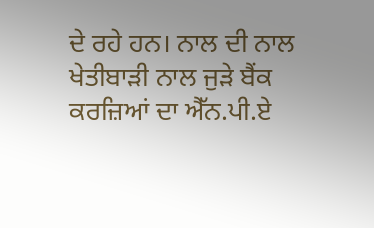ਦੇ ਰਹੇ ਹਨ। ਨਾਲ ਦੀ ਨਾਲ ਖੇਤੀਬਾੜੀ ਨਾਲ ਜੁੜੇ ਬੈਂਕ ਕਰਜ਼ਿਆਂ ਦਾ ਐੱਨ.ਪੀ.ਏ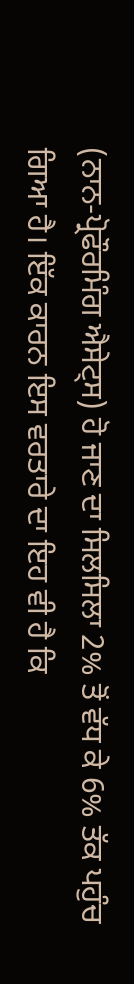(ਨਾਨ-ਪ੍ਰੋਫੌਰਮਿੰਗ ਐਸੇਟ੍ਸ) ਹੋ ਜਾਣ ਦਾ ਸਿਲਸਿਲਾ 2% ਤੋਂ ਵੱਧ ਕੇ 6% ਤੱਕ ਪਹੁੰਚ ਗਿਆ ਹੈ। ਇੱਕ ਕਾਰਨ ਇਸ ਵਰਤਾਰੇ ਦਾ ਇਹ ਵੀ ਹੈ ਕਿ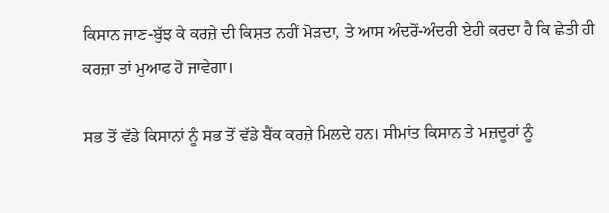ਕਿਸਾਨ ਜਾਣ-ਬੁੱਝ ਕੇ ਕਰਜ਼ੇ ਦੀ ਕਿਸ਼ਤ ਨਹੀਂ ਮੋੜਦਾ, ਤੇ ਆਸ ਅੰਦਰੋਂ-ਅੰਦਰੀ ਏਹੀ ਕਰਦਾ ਹੈ ਕਿ ਛੇਤੀ ਹੀ ਕਰਜ਼ਾ ਤਾਂ ਮੁਆਫ ਹੋ ਜਾਵੇਗਾ।

ਸਭ ਤੋਂ ਵੱਡੇ ਕਿਸਾਨਾਂ ਨੂੰ ਸਭ ਤੋਂ ਵੱਡੇ ਬੈਂਕ ਕਰਜ਼ੇ ਮਿਲਦੇ ਹਨ। ਸੀਮਾਂਤ ਕਿਸਾਨ ਤੇ ਮਜ਼ਦੂਰਾਂ ਨੂੰ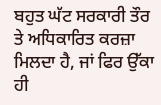ਬਹੁਤ ਘੱਟ ਸਰਕਾਰੀ ਤੌਰ ਤੇ ਅਧਿਕਾਰਿਤ ਕਰਜ਼ਾ ਮਿਲਦਾ ਹੈ, ਜਾਂ ਫਿਰ ਉੱਕਾ ਹੀ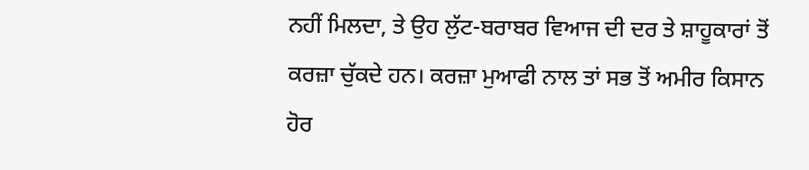ਨਹੀਂ ਮਿਲਦਾ, ਤੇ ਉਹ ਲੁੱਟ-ਬਰਾਬਰ ਵਿਆਜ ਦੀ ਦਰ ਤੇ ਸ਼ਾਹੂਕਾਰਾਂ ਤੋਂ ਕਰਜ਼ਾ ਚੁੱਕਦੇ ਹਨ। ਕਰਜ਼ਾ ਮੁਆਫੀ ਨਾਲ ਤਾਂ ਸਭ ਤੋਂ ਅਮੀਰ ਕਿਸਾਨ ਹੋਰ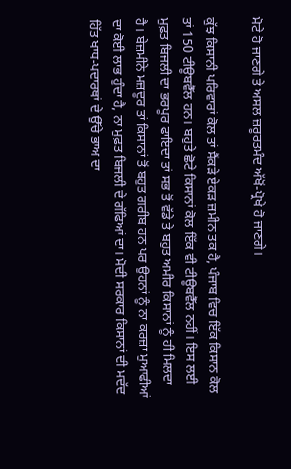ਮੋਟੇ ਹੋ ਜਾਣਗੇ ਤੇ ਅਸਲ ਜ਼ਰੂਰਤਮੰਦ ਅੱਖੋਂ-ਪ੍ਰੋਖੇ ਹੋ ਜਾਣਗੇ।

ਕੁੱਝ ਕਿਸਾਨੀ ਪਰਿਵਾਰਾਂ ਕੋਲ ਤਾਂ ਸੈਂਕੜੇ ਏਕੜ ਜ਼ਮੀਨ ਤਕ ਹੈ, ਪੰਜਾਬ ਵਿਚ ਇੱਕ ਕਿਸਾਨ ਕੋਲ ਤਾਂ 150 ਟੀਊਬਵੈੱਲ ਹਨ। ਬਹੁਤੇ ਛੋਟੇ ਕਿਸਾਨਾਂ ਕੋਲ ਇੱਕ ਵੀ ਟੀਊਬਵੈੱਲ ਨਹੀਂ। ਇਸ ਲਈ ਮੁਫ਼ਤ ਬਿਜਲੀ ਦਾ ਭਰਪੂਰ ਫਾਇਦਾ ਤਾਂ ਸਭ ਤੋਂ ਵੱਡੇ ਤੇ ਬਹੁਤ ਅਮੀਰ ਕਿਸਾਨਾਂ ਨੂੰ ਹੀ ਮਿਲਦਾ ਹੈ। ਬੇਜ਼ਮੀਨੇ ਮਜ਼ਦੂਰ ਤਾਂ ਕਿਸਾਨਾਂ ਤੋਂ ਬਹੁਤ ਗਰੀਬ ਹਨ ਪਰ ਉਹਨਾਂ ਨੂੰ ਨਾ ਕਰਜ਼ਾ ਮੁਆਫੀਆਂ ਦਾ ਕੋਈ ਲਾਭ ਹੁੰਦਾ ਹੈ, ਨਾ ਮੁਫ਼ਤ ਬਿਜਲੀ ਦੇ ਗੱਫਿਆਂ ਦਾ। ਮੋਦੀ ਸਰਕਾਰ ਕਿਸਾਨਾਂ ਦੀ ਮਦੱਦ ਹਿੱਤ ਖਾਧ-ਪਦਾਰਥਾਂ ਦੇ ਉੱਚੇ ਭਾਅ ਦਾ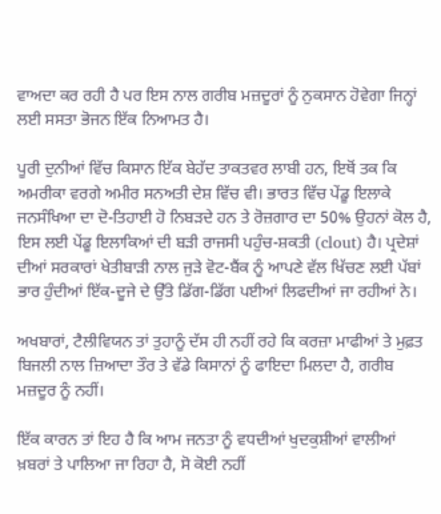ਵਾਅਦਾ ਕਰ ਰਹੀ ਹੈ ਪਰ ਇਸ ਨਾਲ ਗਰੀਬ ਮਜ਼ਦੂਰਾਂ ਨੂੰ ਨੁਕਸਾਨ ਹੋਵੇਗਾ ਜਿਨ੍ਹਾਂ ਲਈ ਸਸਤਾ ਭੋਜਨ ਇੱਕ ਨਿਆਮਤ ਹੈ।

ਪੂਰੀ ਦੁਨੀਆਂ ਵਿੱਚ ਕਿਸਾਨ ਇੱਕ ਬੇਹੱਦ ਤਾਕਤਵਰ ਲਾਬੀ ਹਨ, ਇਥੋਂ ਤਕ ਕਿ ਅਮਰੀਕਾ ਵਰਗੇ ਅਮੀਰ ਸਨਅਤੀ ਦੇਸ਼ ਵਿੱਚ ਵੀ। ਭਾਰਤ ਵਿੱਚ ਪੇਂਡੂ ਇਲਾਕੇ ਜਨਸੰਖਿਆ ਦਾ ਦੋ-ਤਿਹਾਈ ਹੋ ਨਿਬੜਦੇ ਹਨ ਤੇ ਰੋਜ਼ਗਾਰ ਦਾ 50% ਉਹਨਾਂ ਕੋਲ ਹੈ, ਇਸ ਲਈ ਪੇਂਡੂ ਇਲਾਕਿਆਂ ਦੀ ਬੜੀ ਰਾਜਸੀ ਪਹੁੰਚ-ਸ਼ਕਤੀ (clout) ਹੈ। ਪ੍ਰਦੇਸ਼ਾਂ ਦੀਆਂ ਸਰਕਾਰਾਂ ਖੇਤੀਬਾੜੀ ਨਾਲ ਜੁੜੇ ਵੋਟ-ਬੈਂਕ ਨੂੰ ਆਪਣੇ ਵੱਲ ਖਿੱਚਣ ਲਈ ਪੱਬਾਂ ਭਾਰ ਹੁੰਦੀਆਂ ਇੱਕ-ਦੂਜੇ ਦੇ ਉੱਤੇ ਡਿੱਗ-ਡਿੱਗ ਪਈਆਂ ਲਿਫਦੀਆਂ ਜਾ ਰਹੀਆਂ ਨੇ।

ਅਖਬਾਰਾਂ, ਟੈਲੀਵਿਯਨ ਤਾਂ ਤੁਹਾਨੂੰ ਦੱਸ ਹੀ ਨਹੀਂ ਰਹੇ ਕਿ ਕਰਜ਼ਾ ਮਾਫੀਆਂ ਤੇ ਮੁਫ਼ਤ ਬਿਜਲੀ ਨਾਲ ਜ਼ਿਆਦਾ ਤੌਰ ਤੇ ਵੱਡੇ ਕਿਸਾਨਾਂ ਨੂੰ ਫਾਇਦਾ ਮਿਲਦਾ ਹੈ, ਗਰੀਬ ਮਜ਼ਦੂਰ ਨੂੰ ਨਹੀਂ।

ਇੱਕ ਕਾਰਨ ਤਾਂ ਇਹ ਹੈ ਕਿ ਆਮ ਜਨਤਾ ਨੂੰ ਵਧਦੀਆਂ ਖੁਦਕੁਸ਼ੀਆਂ ਵਾਲੀਆਂ ਖ਼ਬਰਾਂ ਤੇ ਪਾਲਿਆ ਜਾ ਰਿਹਾ ਹੈ, ਸੋ ਕੋਈ ਨਹੀਂ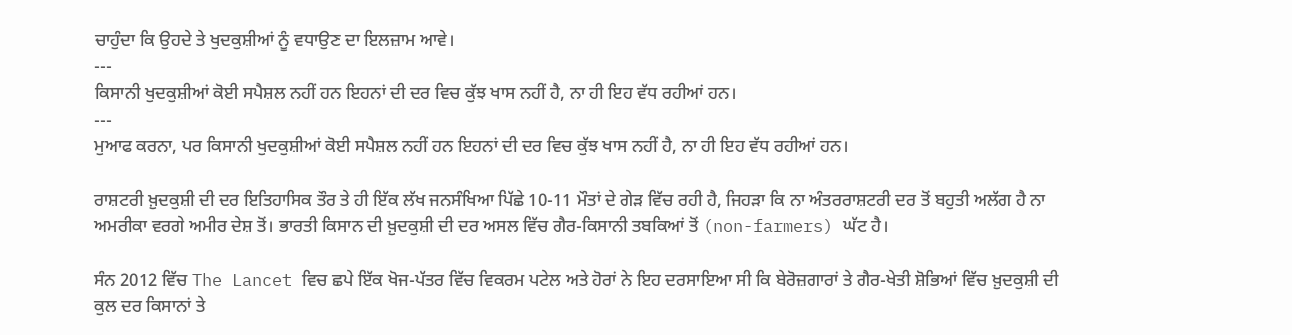ਚਾਹੁੰਦਾ ਕਿ ਉਹਦੇ ਤੇ ਖੁਦਕੁਸ਼ੀਆਂ ਨੂੰ ਵਧਾਉਣ ਦਾ ਇਲਜ਼ਾਮ ਆਵੇ।
---
ਕਿਸਾਨੀ ਖੁਦਕੁਸ਼ੀਆਂ ਕੋਈ ਸਪੈਸ਼ਲ ਨਹੀਂ ਹਨ ਇਹਨਾਂ ਦੀ ਦਰ ਵਿਚ ਕੁੱਝ ਖਾਸ ਨਹੀਂ ਹੈ, ਨਾ ਹੀ ਇਹ ਵੱਧ ਰਹੀਆਂ ਹਨ।
---
ਮੁਆਫ ਕਰਨਾ, ਪਰ ਕਿਸਾਨੀ ਖੁਦਕੁਸ਼ੀਆਂ ਕੋਈ ਸਪੈਸ਼ਲ ਨਹੀਂ ਹਨ ਇਹਨਾਂ ਦੀ ਦਰ ਵਿਚ ਕੁੱਝ ਖਾਸ ਨਹੀਂ ਹੈ, ਨਾ ਹੀ ਇਹ ਵੱਧ ਰਹੀਆਂ ਹਨ।

ਰਾਸ਼ਟਰੀ ਖ਼ੁਦਕੁਸ਼ੀ ਦੀ ਦਰ ਇਤਿਹਾਸਿਕ ਤੌਰ ਤੇ ਹੀ ਇੱਕ ਲੱਖ ਜਨਸੰਖਿਆ ਪਿੱਛੇ 10-11 ਮੌਤਾਂ ਦੇ ਗੇੜ ਵਿੱਚ ਰਹੀ ਹੈ, ਜਿਹੜਾ ਕਿ ਨਾ ਅੰਤਰਰਾਸ਼ਟਰੀ ਦਰ ਤੋਂ ਬਹੁਤੀ ਅਲੱਗ ਹੈ ਨਾ ਅਮਰੀਕਾ ਵਰਗੇ ਅਮੀਰ ਦੇਸ਼ ਤੋਂ। ਭਾਰਤੀ ਕਿਸਾਨ ਦੀ ਖ਼ੁਦਕੁਸ਼ੀ ਦੀ ਦਰ ਅਸਲ ਵਿੱਚ ਗੈਰ-ਕਿਸਾਨੀ ਤਬਕਿਆਂ ਤੋਂ (non-farmers) ਘੱਟ ਹੈ।

ਸੰਨ 2012 ਵਿੱਚ The Lancet ਵਿਚ ਛਪੇ ਇੱਕ ਖੋਜ-ਪੱਤਰ ਵਿੱਚ ਵਿਕਰਮ ਪਟੇਲ ਅਤੇ ਹੋਰਾਂ ਨੇ ਇਹ ਦਰਸਾਇਆ ਸੀ ਕਿ ਬੇਰੋਜ਼ਗਾਰਾਂ ਤੇ ਗੈਰ-ਖੇਤੀ ਸ਼ੋਭਿਆਂ ਵਿੱਚ ਖ਼ੁਦਕੁਸ਼ੀ ਦੀ ਕੁਲ ਦਰ ਕਿਸਾਨਾਂ ਤੇ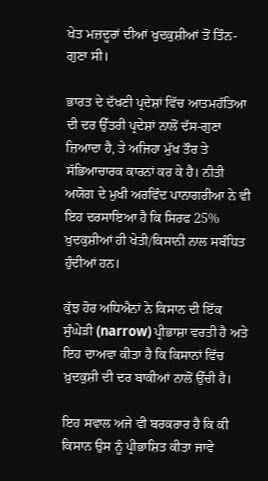ਖੇਤ ਮਜ਼ਦੂਰਾਂ ਦੀਆਂ ਖੁਦਕੁਸ਼ੀਆਂ ਤੋਂ ਤਿੰਨ-ਗੁਣਾ ਸੀ।

ਭਾਰਤ ਦੇ ਦੱਖਣੀ ਪ੍ਰਦੇਸ਼ਾਂ ਵਿੱਚ ਆਤਮਹੱਤਿਆ ਦੀ ਦਰ ਉੱਤਰੀ ਪ੍ਰਦੇਸ਼ਾਂ ਨਾਲੋਂ ਦੱਸ-ਗੁਣਾ ਜ਼ਿਆਦਾ ਹੈ, ਤੇ ਅਜਿਹਾ ਮੁੱਖ ਤੌਰ ਤੇ ਸੱਭਿਆਚਾਰਕ ਕਾਰਨਾਂ ਕਰ ਕੇ ਹੈ। ਨੀਤੀ ਅਯੋਗ ਦੇ ਮੁਖੀ ਅਰਵਿੰਦ ਪਾਨਾਗਰੀਆ ਨੇ ਵੀ ਇਹ ਦਰਸਾਇਆ ਹੈ ਕਿ ਸਿਰਫ 25% ਖੁਦਕੁਸ਼ੀਆਂ ਹੀ ਖੇਤੀ/ਕਿਸਾਨੀ ਨਾਲ ਸਬੰਧਿਤ ਹੁੰਦੀਆਂ ਹਨ।

ਕੁੱਝ ਹੋਰ ਅਧਿਐਨਾਂ ਨੇ ਕਿਸਾਨ ਦੀ ਇੱਕ ਸੁੰਘੇੜੀ (narrow) ਪ੍ਰੀਭਾਸ਼ਾ ਵਰਤੀ ਹੈ ਅਤੇ ਇਹ ਦਾਅਵਾ ਕੀਤਾ ਹੈ ਕਿ ਕਿਸਾਨਾਂ ਵਿੱਚ ਖ਼ੁਦਕੁਸ਼ੀ ਦੀ ਦਰ ਬਾਕੀਆਂ ਨਾਲੋਂ ਉੱਚੀ ਹੈ।

ਇਹ ਸਵਾਲ ਅਜੇ ਵੀ ਬਰਕਰਾਰ ਹੈ ਕਿ ਕੀ ਕਿਸਾਨ ਉਸ ਨੂੰ ਪ੍ਰੀਭਾਸ਼ਿਤ ਕੀਤਾ ਜਾਵੇ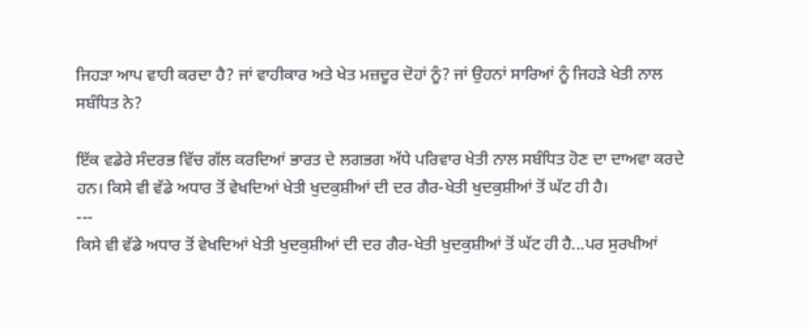ਜਿਹੜਾ ਆਪ ਵਾਹੀ ਕਰਦਾ ਹੈ? ਜਾਂ ਵਾਹੀਕਾਰ ਅਤੇ ਖੇਤ ਮਜ਼ਦੂਰ ਦੋਹਾਂ ਨੂੰ? ਜਾਂ ਉਹਨਾਂ ਸਾਰਿਆਂ ਨੂੰ ਜਿਹੜੇ ਖੇਤੀ ਨਾਲ ਸਬੰਧਿਤ ਨੇ?

ਇੱਕ ਵਡੇਰੇ ਸੰਦਰਭ ਵਿੱਚ ਗੱਲ ਕਰਦਿਆਂ ਭਾਰਤ ਦੇ ਲਗਭਗ ਅੱਧੇ ਪਰਿਵਾਰ ਖੇਤੀ ਨਾਲ ਸਬੰਧਿਤ ਹੋਣ ਦਾ ਦਾਅਵਾ ਕਰਦੇ ਹਨ। ਕਿਸੇ ਵੀ ਵੱਡੇ ਅਧਾਰ ਤੋਂ ਵੇਖਦਿਆਂ ਖੇਤੀ ਖੁਦਕੁਸ਼ੀਆਂ ਦੀ ਦਰ ਗੈਰ-ਖੇਤੀ ਖੁਦਕੁਸ਼ੀਆਂ ਤੋਂ ਘੱਟ ਹੀ ਹੈ।
---
ਕਿਸੇ ਵੀ ਵੱਡੇ ਅਧਾਰ ਤੋਂ ਵੇਖਦਿਆਂ ਖੇਤੀ ਖੁਦਕੁਸ਼ੀਆਂ ਦੀ ਦਰ ਗੈਰ-ਖੇਤੀ ਖੁਦਕੁਸ਼ੀਆਂ ਤੋਂ ਘੱਟ ਹੀ ਹੈ...ਪਰ ਸੁਰਖੀਆਂ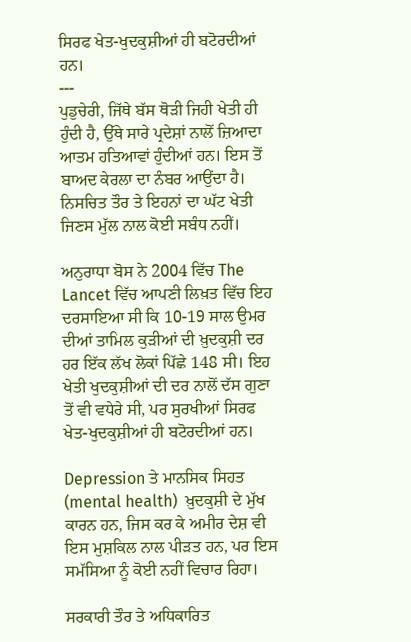ਸਿਰਫ ਖੇਤ-ਖੁਦਕੁਸ਼ੀਆਂ ਹੀ ਬਟੋਰਦੀਆਂ ਹਨ।
---
ਪੁਡੁਚੇਰੀ, ਜਿੱਥੇ ਬੱਸ ਥੋੜੀ ਜਿਹੀ ਖੇਤੀ ਹੀ ਹੁੰਦੀ ਹੈ, ਉੱਥੇ ਸਾਰੇ ਪ੍ਰਦੇਸ਼ਾਂ ਨਾਲੋਂ ਜ਼ਿਆਦਾ ਆਤਮ ਹਤਿਆਵਾਂ ਹੁੰਦੀਆਂ ਹਨ। ਇਸ ਤੋਂ ਬਾਅਦ ਕੇਰਲਾ ਦਾ ਨੰਬਰ ਆਉਂਦਾ ਹੈ। ਨਿਸਚਿਤ ਤੌਰ ਤੇ ਇਹਨਾਂ ਦਾ ਘੱਟ ਖੇਤੀ ਜਿਣਸ ਮੁੱਲ ਨਾਲ ਕੋਈ ਸਬੰਧ ਨਹੀਂ।

ਅਨੁਰਾਧਾ ਬੋਸ ਨੇ 2004 ਵਿੱਚ The Lancet ਵਿੱਚ ਆਪਣੀ ਲਿਖ਼ਤ ਵਿੱਚ ਇਹ ਦਰਸਾਇਆ ਸੀ ਕਿ 10-19 ਸਾਲ ਉਮਰ ਦੀਆਂ ਤਾਮਿਲ ਕੁੜੀਆਂ ਦੀ ਖ਼ੁਦਕੁਸ਼ੀ ਦਰ ਹਰ ਇੱਕ ਲੱਖ ਲੋਕਾਂ ਪਿੱਛੇ 148 ਸੀ। ਇਹ ਖੇਤੀ ਖੁਦਕੁਸ਼ੀਆਂ ਦੀ ਦਰ ਨਾਲੋਂ ਦੱਸ ਗੁਣਾ ਤੋਂ ਵੀ ਵਧੇਰੇ ਸੀ, ਪਰ ਸੁਰਖੀਆਂ ਸਿਰਫ ਖੇਤ-ਖੁਦਕੁਸ਼ੀਆਂ ਹੀ ਬਟੋਰਦੀਆਂ ਹਨ।

Depression ਤੇ ਮਾਨਸਿਕ ਸਿਹਤ (mental health)  ਖ਼ੁਦਕੁਸ਼ੀ ਦੇ ਮੁੱਖ ਕਾਰਨ ਹਨ, ਜਿਸ ਕਰ ਕੇ ਅਮੀਰ ਦੇਸ਼ ਵੀ ਇਸ ਮੁਸ਼ਕਿਲ ਨਾਲ ਪੀੜਤ ਹਨ, ਪਰ ਇਸ ਸਮੱਸਿਆ ਨੂੰ ਕੋਈ ਨਹੀਂ ਵਿਚਾਰ ਰਿਹਾ।

ਸਰਕਾਰੀ ਤੌਰ ਤੇ ਅਧਿਕਾਰਿਤ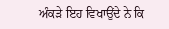ਅੰਕੜੇ ਇਹ ਵਿਖਾਉਂਦੇ ਨੇ ਕਿ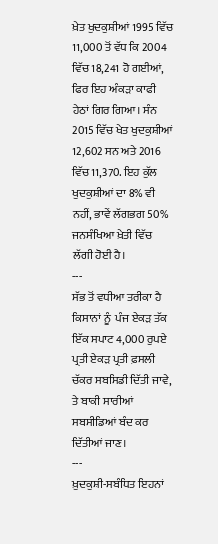ਖ਼ੇਤ ਖੁਦਕੁਸ਼ੀਆਂ 1995 ਵਿੱਚ 11,000 ਤੋਂ ਵੱਧ ਕਿ 2004 ਵਿੱਚ 18,241 ਹੋ ਗਈਆਂ, ਫਿਰ ਇਹ ਅੰਕੜਾ ਕਾਫੀ  ਹੇਠਾਂ ਗਿਰ ਗਿਆ। ਸੰਨ 2015 ਵਿੱਚ ਖੇਤ ਖੁਦਕੁਸ਼ੀਆਂ 12,602 ਸਨ ਅਤੇ 2016 ਵਿੱਚ 11,370. ਇਹ ਕੁੱਲ ਖੁਦਕੁਸ਼ੀਆਂ ਦਾ 8% ਵੀ ਨਹੀਂ, ਭਾਵੇਂ ਲੱਗਭਗ 50% ਜਨਸੰਖਿਆ ਖ਼ੇਤੀ ਵਿੱਚ ਲੱਗੀ ਹੋਈ ਹੈ।
---
ਸੱਭ ਤੋਂ ਵਧੀਆ ਤਰੀਕਾ ਹੈ ਕਿਸਾਨਾਂ ਨੂੰ  ਪੰਜ ਏਕੜ ਤੱਕ ਇੱਕ ਸਪਾਟ 4,000 ਰੁਪਏ ਪ੍ਰਤੀ ਏਕੜ ਪ੍ਰਤੀ ਫ਼ਸਲੀ ਚੱਕਰ ਸਬਸਿਡੀ ਦਿੱਤੀ ਜਾਵੇ, ਤੇ ਬਾਕੀ ਸਾਰੀਆਂ ਸਬਸੀਡਿਆਂ ਬੰਦ ਕਰ ਦਿੱਤੀਆਂ ਜਾਣ।
---
ਖ਼ੁਦਕੁਸ਼ੀ-ਸਬੰਧਿਤ ਇਹਨਾਂ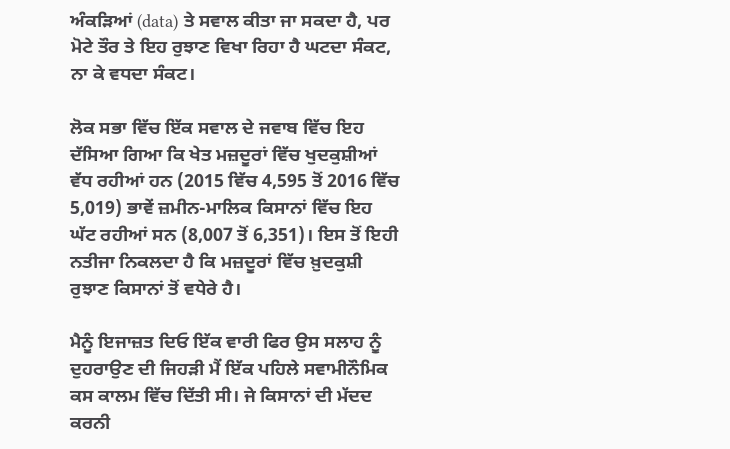ਅੰਕੜਿਆਂ (data) ਤੇ ਸਵਾਲ ਕੀਤਾ ਜਾ ਸਕਦਾ ਹੈ, ਪਰ ਮੋਟੇ ਤੌਰ ਤੇ ਇਹ ਰੁਝਾਣ ਵਿਖਾ ਰਿਹਾ ਹੈ ਘਟਦਾ ਸੰਕਟ, ਨਾ ਕੇ ਵਧਦਾ ਸੰਕਟ।

ਲੋਕ ਸਭਾ ਵਿੱਚ ਇੱਕ ਸਵਾਲ ਦੇ ਜਵਾਬ ਵਿੱਚ ਇਹ ਦੱਸਿਆ ਗਿਆ ਕਿ ਖੇਤ ਮਜ਼ਦੂਰਾਂ ਵਿੱਚ ਖੁਦਕੁਸ਼ੀਆਂ ਵੱਧ ਰਹੀਆਂ ਹਨ (2015 ਵਿੱਚ 4,595 ਤੋਂ 2016 ਵਿੱਚ 5,019) ਭਾਵੇਂ ਜ਼ਮੀਨ-ਮਾਲਿਕ ਕਿਸਾਨਾਂ ਵਿੱਚ ਇਹ ਘੱਟ ਰਹੀਆਂ ਸਨ (8,007 ਤੋਂ 6,351)। ਇਸ ਤੋਂ ਇਹੀ ਨਤੀਜਾ ਨਿਕਲਦਾ ਹੈ ਕਿ ਮਜ਼ਦੂਰਾਂ ਵਿੱਚ ਖ਼ੁਦਕੁਸ਼ੀ ਰੁਝਾਣ ਕਿਸਾਨਾਂ ਤੋਂ ਵਧੇਰੇ ਹੈ।

ਮੈਨੂੰ ਇਜਾਜ਼ਤ ਦਿਓ ਇੱਕ ਵਾਰੀ ਫਿਰ ਉਸ ਸਲਾਹ ਨੂੰ ਦੁਹਰਾਉਣ ਦੀ ਜਿਹੜੀ ਮੈਂ ਇੱਕ ਪਹਿਲੇ ਸਵਾਮੀਨੌਮਿਕ ਕਸ ਕਾਲਮ ਵਿੱਚ ਦਿੱਤੀ ਸੀ। ਜੇ ਕਿਸਾਨਾਂ ਦੀ ਮੱਦਦ ਕਰਨੀ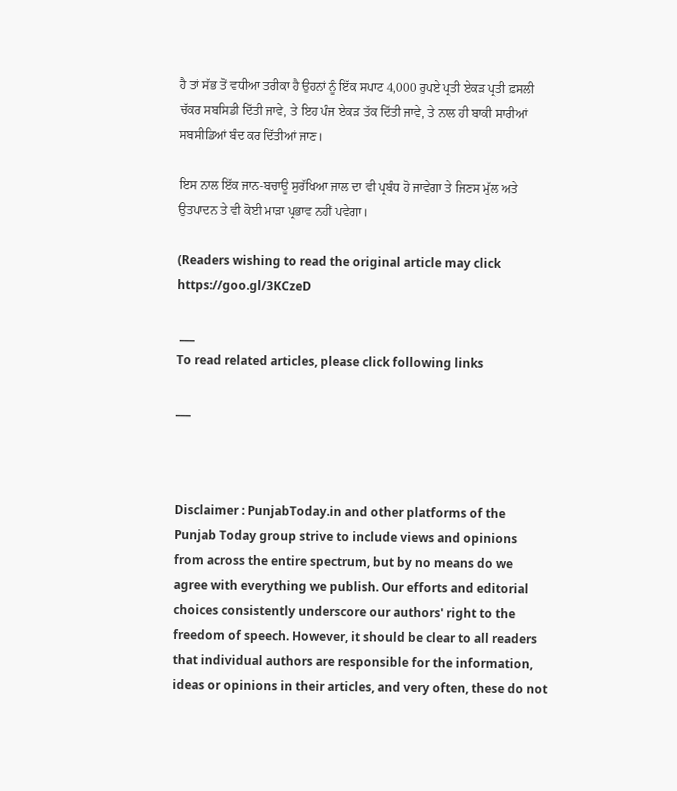ਹੈ ਤਾਂ ਸੱਭ ਤੋਂ ਵਧੀਆ ਤਰੀਕਾ ਹੈ ਉਹਨਾਂ ਨੂੰ ਇੱਕ ਸਪਾਟ 4,000 ਰੁਪਏ ਪ੍ਰਤੀ ਏਕੜ ਪ੍ਰਤੀ ਫ਼ਸਲੀ ਚੱਕਰ ਸਬਸਿਡੀ ਦਿੱਤੀ ਜਾਵੇ, ਤੇ ਇਹ ਪੰਜ ਏਕੜ ਤੱਕ ਦਿੱਤੀ ਜਾਵੇ, ਤੇ ਨਾਲ ਹੀ ਬਾਕੀ ਸਾਰੀਆਂ ਸਬਸੀਡਿਆਂ ਬੰਦ ਕਰ ਦਿੱਤੀਆਂ ਜਾਣ।

ਇਸ ਨਾਲ ਇੱਕ ਜਾਨ-ਬਚਾਊ ਸੁਰੱਖਿਆ ਜਾਲ ਦਾ ਵੀ ਪ੍ਰਬੰਧ ਹੋ ਜਾਵੇਗਾ ਤੇ ਜਿਣਸ ਮੁੱਲ ਅਤੇ ਉਤਪਾਦਨ ਤੇ ਵੀ ਕੋਈ ਮਾੜਾ ਪ੍ਰਭਾਵ ਨਹੀਂ ਪਵੇਗਾ।

(Readers wishing to read the original article may click  https://goo.gl/3KCzeD

 ___
To read related articles, please click following links

___



Disclaimer : PunjabToday.in and other platforms of the Punjab Today group strive to include views and opinions from across the entire spectrum, but by no means do we agree with everything we publish. Our efforts and editorial choices consistently underscore our authors' right to the freedom of speech. However, it should be clear to all readers that individual authors are responsible for the information, ideas or opinions in their articles, and very often, these do not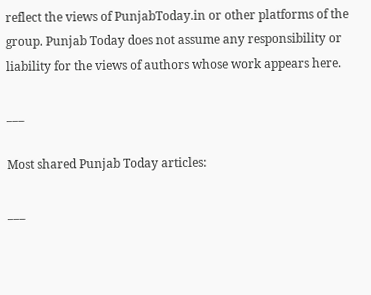reflect the views of PunjabToday.in or other platforms of the group. Punjab Today does not assume any responsibility or liability for the views of authors whose work appears here.

___

Most shared Punjab Today articles:

___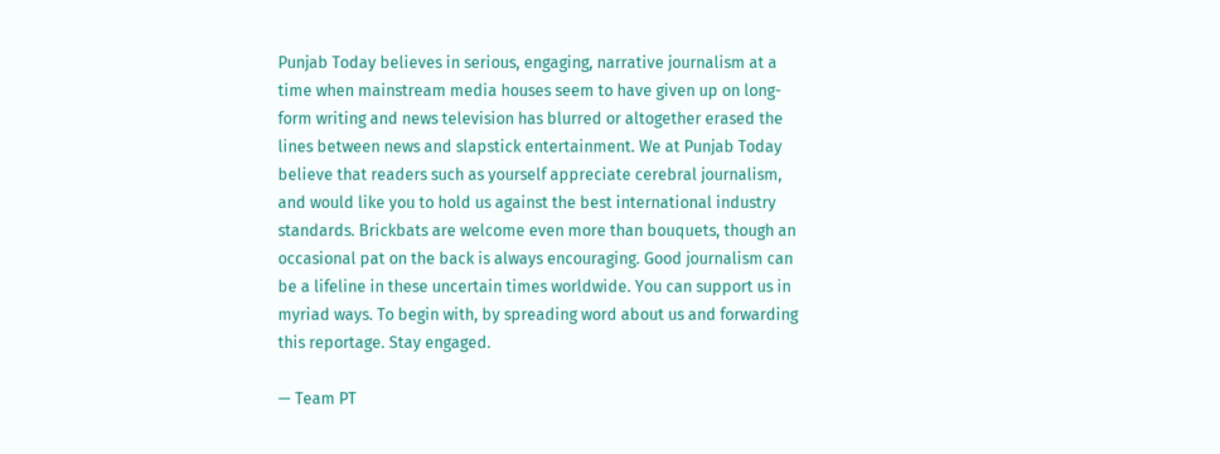Punjab Today believes in serious, engaging, narrative journalism at a time when mainstream media houses seem to have given up on long-form writing and news television has blurred or altogether erased the lines between news and slapstick entertainment. We at Punjab Today believe that readers such as yourself appreciate cerebral journalism, and would like you to hold us against the best international industry standards. Brickbats are welcome even more than bouquets, though an occasional pat on the back is always encouraging. Good journalism can be a lifeline in these uncertain times worldwide. You can support us in myriad ways. To begin with, by spreading word about us and forwarding this reportage. Stay engaged.

— Team PT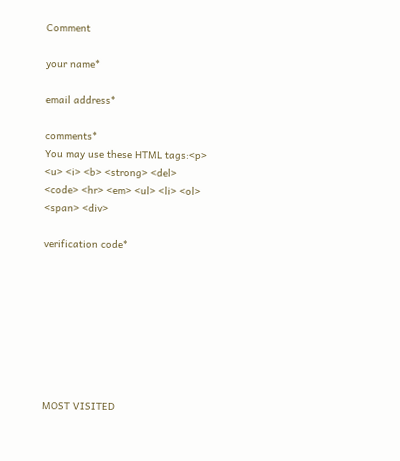Comment

your name*

email address*

comments*
You may use these HTML tags:<p> <u> <i> <b> <strong> <del> <code> <hr> <em> <ul> <li> <ol> <span> <div>

verification code*








MOST VISITED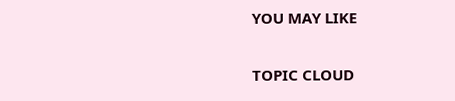YOU MAY LIKE

TOPIC CLOUD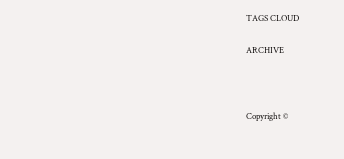TAGS CLOUD

ARCHIVE



Copyright ©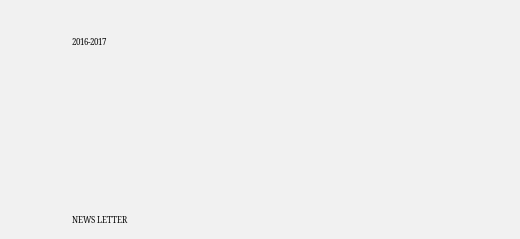2016-2017










NEWS LETTER